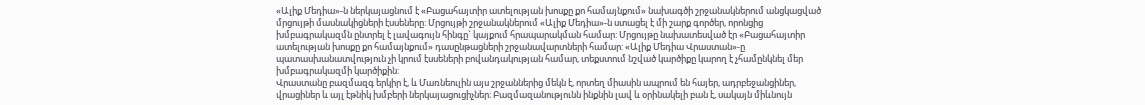«Ալիք Մեդիա»-ն ներկայացնում է «Բացահայտիր ատելության խոսքը քո համայնքում» նախագծի շրջանակներում անցկացված մրցույթի մասնակիցների էսսեները: Մրցույթի շրջանակներում «Ալիք Մեդիա»-ն ստացել է մի շարք գործեր, որոնցից խմբագրակազմն ընտրել է լավագույն հինգը` կայքում հրապարակման համար: Մրցույթը նախատեսված էր «Բացահայտիր ատելության խոսքը քո համայնքում» դասընթացների շրջանավարտների համար: «Ալիք Մեդիա Վրաստան»-ը պատասխանատվություն չի կրում էսսեների բովանդակության համար, տեքստում նշված կարծիքը կարող է չհամընկնել մեր խմբագրակազմի կարծիքին:
Վրաստանը բազմազգ երկիր է, և Մառնեուլին այս շրջաններից մեկն է, որտեղ միասին ապրում են հայեր, ադրբեջանցիներ, վրացիներ և այլ էթնիկ խմբերի ներկայացուցիչներ։ Բազմազանությունն ինքնին լավ և օրինակելի բան է, սակայն միևնույն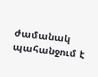ժամանակ պահանջում է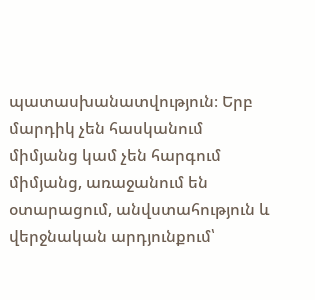պատասխանատվություն։ Երբ մարդիկ չեն հասկանում միմյանց կամ չեն հարգում միմյանց, առաջանում են օտարացում, անվստահություն և վերջնական արդյունքում՝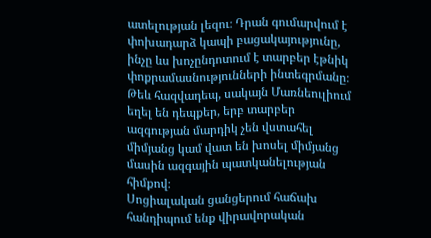ատելության լեզու։ Դրան գումարվում է փոխադարձ կապի բացակայությունը, ինչը ևս խոչընդոտում է տարբեր էթնիկ փոքրամասնությունների ինտեգրմանը։ Թեև հազվադեպ, սակայն Մառնեուլիում եղել են դեպքեր, երբ տարբեր ազգության մարդիկ չեն վստահել միմյանց կամ վատ են խոսել միմյանց մասին ազգային պատկանելության հիմքով։
Սոցիալական ցանցերում հաճախ հանդիպում ենք վիրավորական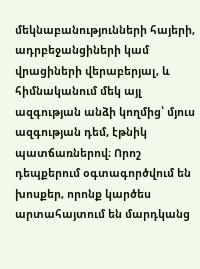մեկնաբանությունների հայերի, ադրբեջանցիների կամ վրացիների վերաբերյալ, և հիմնականում մեկ այլ ազգության անձի կողմից՝ մյուս ազգության դեմ, էթնիկ պատճառներով։ Որոշ դեպքերում օգտագործվում են խոսքեր, որոնք կարծես արտահայտում են մարդկանց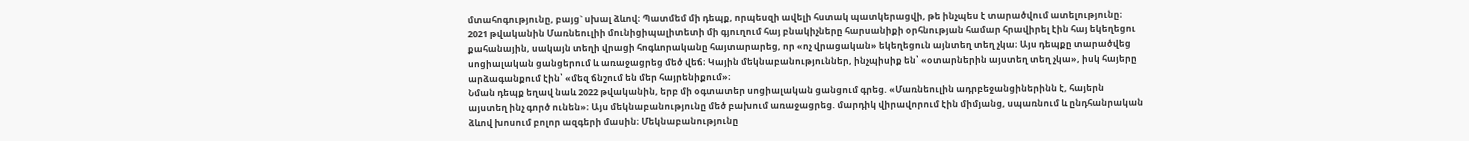մտահոգությունը, բայց` սխալ ձևով։ Պատմեմ մի դեպք, որպեսզի ավելի հստակ պատկերացվի, թե ինչպես է տարածվում ատելությունը։ 2021 թվականին Մառնեուլիի մունիցիպալիտետի մի գյուղում հայ բնակիչները հարսանիքի օրհնության համար հրավիրել էին հայ եկեղեցու քահանային, սակայն տեղի վրացի հոգևորականը հայտարարեց, որ «ոչ վրացական» եկեղեցուն այնտեղ տեղ չկա։ Այս դեպքը տարածվեց սոցիալական ցանցերում և առաջացրեց մեծ վեճ։ Կային մեկնաբանություններ, ինչպիսիք են՝ «օտարներին այստեղ տեղ չկա», իսկ հայերը արձագանքում էին՝ «մեզ ճնշում են մեր հայրենիքում»։
Նման դեպք եղավ նաև 2022 թվականին, երբ մի օգտատեր սոցիալական ցանցում գրեց. «Մառնեուլին ադրբեջանցիներինն է, հայերն այստեղ ինչ գործ ունեն»։ Այս մեկնաբանությունը մեծ բախում առաջացրեց. մարդիկ վիրավորում էին միմյանց, սպառնում և ընդհանրական ձևով խոսում բոլոր ազգերի մասին։ Մեկնաբանությունը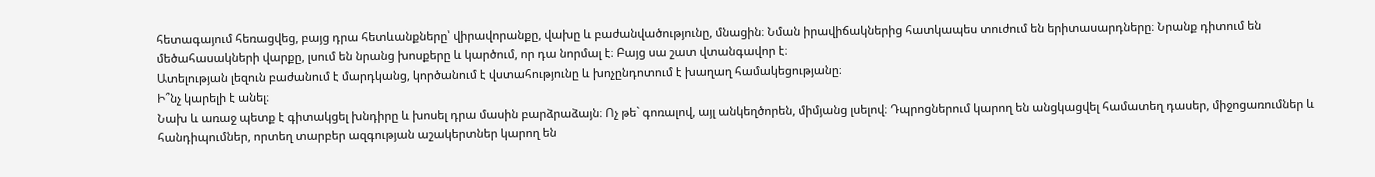հետագայում հեռացվեց, բայց դրա հետևանքները՝ վիրավորանքը, վախը և բաժանվածությունը, մնացին։ Նման իրավիճակներից հատկապես տուժում են երիտասարդները։ Նրանք դիտում են մեծահասակների վարքը, լսում են նրանց խոսքերը և կարծում, որ դա նորմալ է։ Բայց սա շատ վտանգավոր է։
Ատելության լեզուն բաժանում է մարդկանց, կործանում է վստահությունը և խոչընդոտում է խաղաղ համակեցությանը։
Ի՞նչ կարելի է անել։
Նախ և առաջ պետք է գիտակցել խնդիրը և խոսել դրա մասին բարձրաձայն։ Ոչ թե` գոռալով, այլ անկեղծորեն, միմյանց լսելով։ Դպրոցներում կարող են անցկացվել համատեղ դասեր, միջոցառումներ և հանդիպումներ, որտեղ տարբեր ազգության աշակերտներ կարող են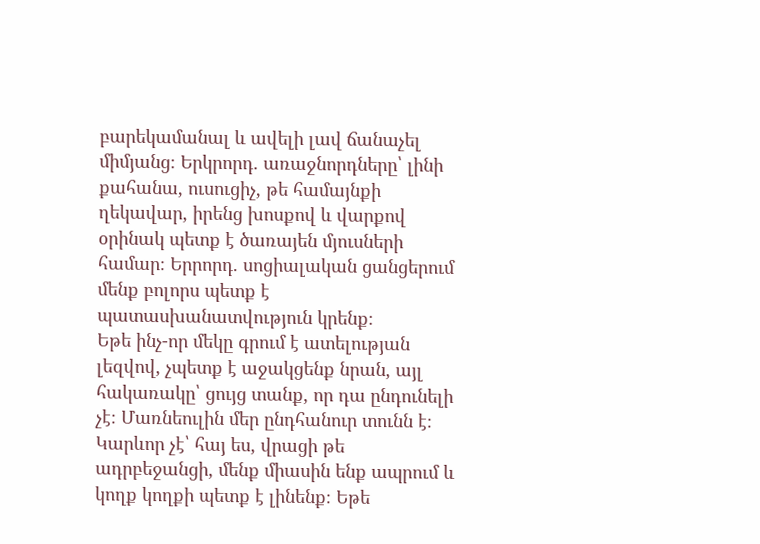բարեկամանալ և ավելի լավ ճանաչել միմյանց։ Երկրորդ. առաջնորդները՝ լինի քահանա, ուսուցիչ, թե համայնքի ղեկավար, իրենց խոսքով և վարքով օրինակ պետք է ծառայեն մյուսների համար։ Երրորդ. սոցիալական ցանցերում մենք բոլորս պետք է պատասխանատվություն կրենք։
Եթե ինչ-որ մեկը գրում է ատելության լեզվով, չպետք է աջակցենք նրան, այլ հակառակը՝ ցույց տանք, որ դա ընդունելի չէ։ Մառնեուլին մեր ընդհանուր տունն է։ Կարևոր չէ՝ հայ ես, վրացի թե ադրբեջանցի, մենք միասին ենք ապրում և կողք կողքի պետք է լինենք։ Եթե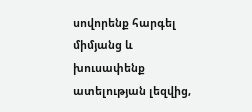սովորենք հարգել միմյանց և խուսափենք ատելության լեզվից,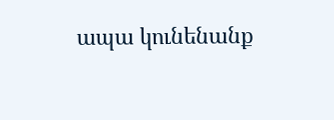ապա կունենանք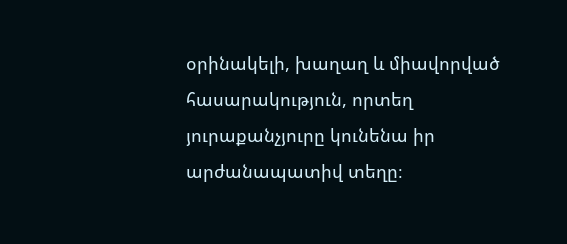օրինակելի, խաղաղ և միավորված հասարակություն, որտեղ յուրաքանչյուրը կունենա իր արժանապատիվ տեղը։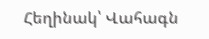Հեղինակ՝ Վահագն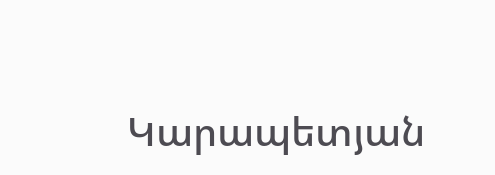Կարապետյան